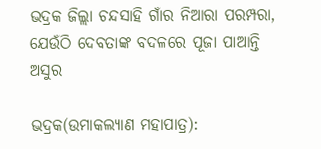ଭଦ୍ରକ ଜିଲ୍ଲା ଚନ୍ଦସାହି ଗାଁର ନିଆରା ପରମ୍ପରା, ଯେଉଁଠି ଦେବତାଙ୍କ ବଦଳରେ ପୂଜା ପାଆନ୍ତି ଅସୁର

ଭଦ୍ରକ(ଉମାକଲ୍ୟାଣ ମହାପାତ୍ର):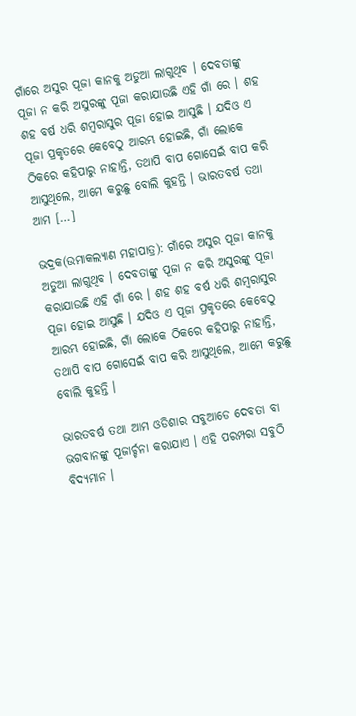ଗାଁରେ ଅସୁର ପୂଜା କାନକୁ ଅଡୁଆ ଲାଗୁଥିବ । ଦେବତାଙ୍କୁ ପୂଜା ନ କରି ଅସୁରଙ୍କୁ ପୂଜା କରାଯାଉଛି ଏହି ଗାଁ ରେ । ଶହ ଶହ ବର୍ଷ ଧରି ଶମ୍ବରାସୁର ପୂଜା ହୋଇ ଆସୁଛି । ଯଦିଓ ଏ ପୂଜା ପ୍ରକୃତରେ କେବେଠୁ ଆରମ୍ଭ ହୋଇଛି, ଗାଁ ଲୋକେ ଠିକରେ କହିପାରୁ ନାହାନ୍ତି, ତଥାପି ବାପ ଗୋସେଇଁ ବାପ କରି ଆସୁଥିଲେ, ଆମେ କରୁଛୁ ବୋଲି କୁହନ୍ତି । ଭାରତବର୍ଷ ତଥା ଆମ […]

ଭଦ୍ରକ(ଉମାକଲ୍ୟାଣ ମହାପାତ୍ର): ଗାଁରେ ଅସୁର ପୂଜା କାନକୁ ଅଡୁଆ ଲାଗୁଥିବ । ଦେବତାଙ୍କୁ ପୂଜା ନ କରି ଅସୁରଙ୍କୁ ପୂଜା କରାଯାଉଛି ଏହି ଗାଁ ରେ । ଶହ ଶହ ବର୍ଷ ଧରି ଶମ୍ବରାସୁର ପୂଜା ହୋଇ ଆସୁଛି । ଯଦିଓ ଏ ପୂଜା ପ୍ରକୃତରେ କେବେଠୁ ଆରମ୍ଭ ହୋଇଛି, ଗାଁ ଲୋକେ ଠିକରେ କହିପାରୁ ନାହାନ୍ତି, ତଥାପି ବାପ ଗୋସେଇଁ ବାପ କରି ଆସୁଥିଲେ, ଆମେ କରୁଛୁ ବୋଲି କୁହନ୍ତି ।

ଭାରତବର୍ଷ ତଥା ଆମ ଓଡିଶାର ସବୁଆଡେ ଦେବତା ବା ଭଗବାନଙ୍କୁ ପୂଜାର୍ଚ୍ଚନା କରାଯାଏ । ଏହି ପରମ୍ପରା ସବୁଠି ବିଦ୍ୟମାନ ।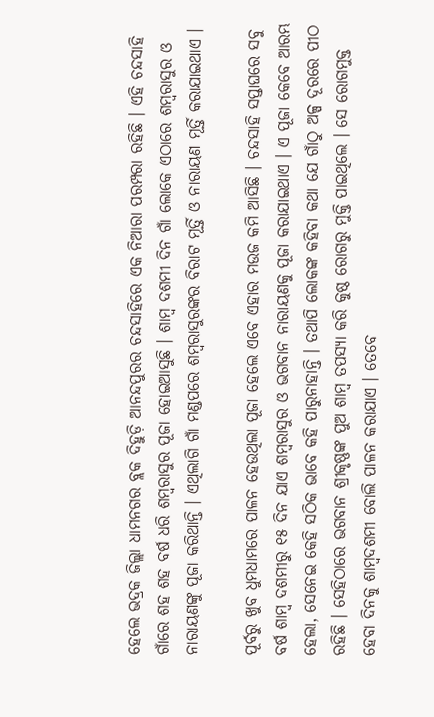ହେଲେ ଭଦ୍ରକ ଜିଲ୍ଲା ଧାମନଗର ବ୍ଲକ ଦିହୁଡ଼ି ଆନନ୍ଦପୁରର ଚନ୍ଦସାହିରେ ଏକ ନିଆରା ପରମ୍ପରା ରହିଛି । ଏହି ଚନ୍ଦସାହି ଗାଁରେ ଶହ ଶହ ବର୍ଷ ଧରି ଶମ୍ବରାସୁର ପୂଜା ହୋଇଆସୁଛି । ଶାମ୍ବ ଦଶମୀ ଦିନ ଗାଁ ଲୋକେ ଏଠାରେ ଶମ୍ବରାସୁର ଓ ନାରାୟଣଙ୍କୁ ପୂଜା କରିଥାନ୍ତି । ଏଥିଲାଗି ଗାଁ ମଣ୍ଡପରେ ଶମ୍ବରାସୁରଙ୍କର ବିରାଟ ମୂର୍ତ୍ତି ଓ ନାରାୟଣ ମୂର୍ତ୍ତି କରାଯାଇଥାଏ ।

ପୂର୍ବରୁ ଖୁବ ଧୁମଧାମରେ ପାଳନ ହେଉଥିଲା ପୂଜା ହେଲେ ଏବେ ଏହାର ମଉଜ କମି ଆସିଛି । ଚନ୍ଦସାହି ସପ୍ତାଘରେ ସବୁ ବର୍ଷ ଶାମ୍ବ ଦଶମୀରୁ ୧୫ ଦିନ ଯାଏ ଶମ୍ବରାସୁର ଓ ଭଗବାନ ନାରାୟଣକୁ ପୂଜା କରାଯାଇଥାଏ । ଏ ପୂଜା କେବେ ଆରମ୍ଭ ହେଲା, ସେନେଇ କେହି ସଠିକ ଭାବେ କହି ପାରୁନାହାନ୍ତି । ତଥାପି ଲୋକଙ୍କ କହିବା କଥା ଯେ ଗାଁଠୁ ଅଳ୍ପ ଦୂରରେ ପୀଠ ରହିଛି । ସେହିଠାରେ ଭଗବାନ ଶ୍ରୀକୃଷ୍ଣଙ୍କ ପୁଅ ଶାମ୍ବ ତପସ୍ୟା କରି କୁଷ୍ଠ ରୋଗରୁ ମୁକ୍ତି ପାଇଥିଲେ । ସେ ରୋଗମୁକ୍ତ ହେବା ଦିନକୁ ଶାମ୍ବଦଶମୀ ବୋଲି ପାଳନ କରାଯାଏ । ତେବେ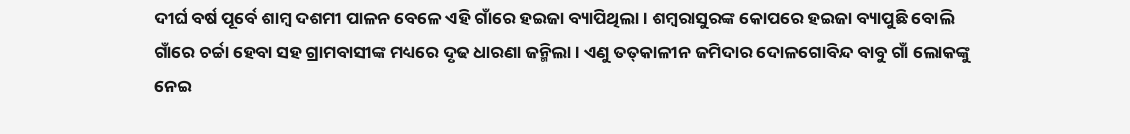ଦୀର୍ଘ ବର୍ଷ ପୂର୍ବେ ଶାମ୍ବ ଦଶମୀ ପାଳନ ବେଳେ ଏହି ଗାଁରେ ହଇଜା ବ୍ୟାପିଥିଲା । ଶମ୍ବରାସୁରଙ୍କ କୋପରେ ହଇଜା ବ୍ୟାପୁଛି ବୋଲି ଗାଁରେ ଚର୍ଚ୍ଚା ହେବା ସହ ଗ୍ରାମବାସୀଙ୍କ ମଧ୍ୟରେ ଦୃଢ ଧାରଣା ଜନ୍ମିଲା । ଏଣୁ ତତ୍‌କାଳୀନ ଜମିଦାର ଦୋଳଗୋବିନ୍ଦ ବାବୁ ଗାଁ ଲୋକଙ୍କୁ ନେଇ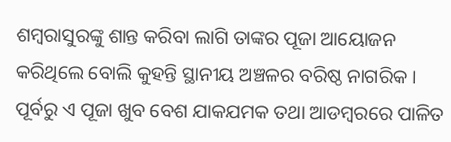ଶମ୍ବରାସୁରଙ୍କୁ ଶାନ୍ତ କରିବା ଲାଗି ତାଙ୍କର ପୂଜା ଆୟୋଜନ କରିଥିଲେ ବୋଲି କୁହନ୍ତି ସ୍ଥାନୀୟ ଅଞ୍ଚଳର ବରିଷ୍ଠ ନାଗରିକ । ପୂର୍ବରୁ ଏ ପୂଜା ଖୁବ ବେଶ ଯାକଯମକ ତଥା ଆଡମ୍ବରରେ ପାଳିତ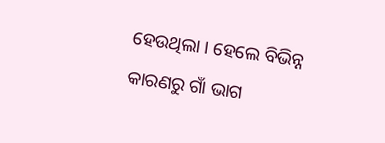ହେଉଥିଲା । ହେଲେ ବିଭିନ୍ନ କାରଣରୁ ଗାଁ ଭାଗ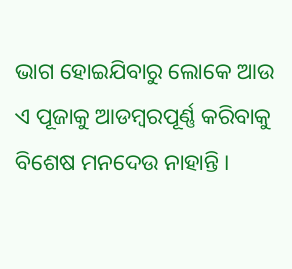ଭାଗ ହୋଇଯିବାରୁ ଲୋକେ ଆଉ ଏ ପୂଜାକୁ ଆଡମ୍ବରପୂର୍ଣ୍ଣ କରିବାକୁ ବିଶେଷ ମନଦେଉ ନାହାନ୍ତି ।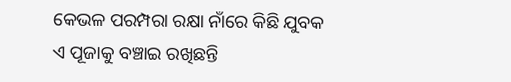କେଭଳ ପରମ୍ପରା ରକ୍ଷା ନାଁରେ କିଛି ଯୁବକ ଏ ପୂଜାକୁ ବଞ୍ଚାଇ ରଖିଛନ୍ତି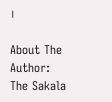।

About The Author: The Sakala